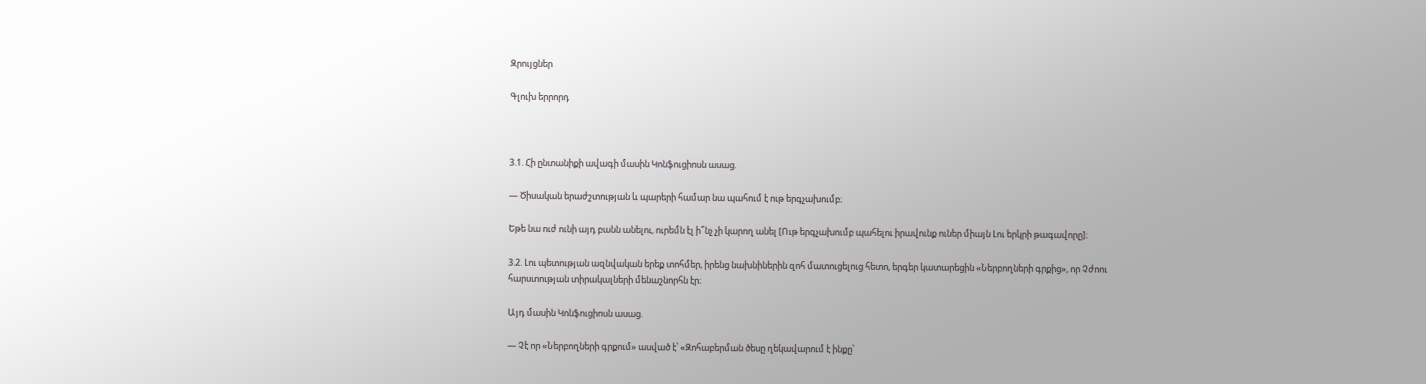Զրույցներ

Գլուխ երրորդ



3.1. Հի ընտանիքի ավագի մասին Կոնֆուցիոսն ասաց.

― Ծիսական երաժշտության և պարերի համար նա պահում է ութ երգչախումբ։

Եթե նա ուժ ունի այդ բանն անելու, ուրեմն էլ ի՞նչ չի կարող անել [Ութ երգչախումբ պահելու իրավունք ուներ միայն Լու երկրի թագավորը]։

3.2. Լու պետության ազնվական երեք տոհմեր, իրենց նախնիներին զոհ մատուցելուց հետո, երգեր կատարեցին «Ներբողների գրքից», որ Չժոու հարստության տիրակալների մենաշնորհն էր։

Այդ մասին Կոնֆուցիոսն ասաց.

― Չէ որ «Ներբողների գրքում» ասված է՝ «Զոհաբերման ծեսը ղեկավարում է ինքը՝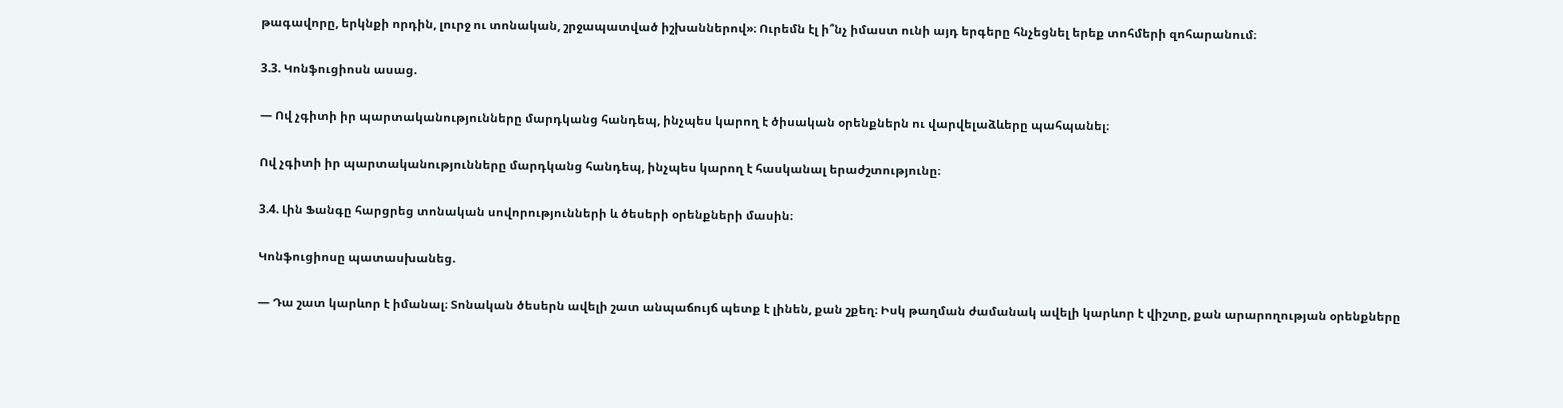թագավորը, երկնքի որդին, լուրջ ու տոնական, շրջապատված իշխաններով»։ Ուրեմն էլ ի՞նչ իմաստ ունի այդ երգերը հնչեցնել երեք տոհմերի զոհարանում։

3.3. Կոնֆուցիոսն ասաց.

— Ով չգիտի իր պարտականությունները մարդկանց հանդեպ, ինչպես կարող է ծիսական օրենքներն ու վարվելաձևերը պահպանել։

Ով չգիտի իր պարտականությունները մարդկանց հանդեպ, ինչպես կարող է հասկանալ երաժշտությունը։

3.4. Լին Ֆանգը հարցրեց տոնական սովորությունների և ծեսերի օրենքների մասին։

Կոնֆուցիոսը պատասխանեց.

— Դա շատ կարևոր է իմանալ։ Տոնական ծեսերն ավելի շատ անպաճույճ պետք է լինեն, քան շքեղ։ Իսկ թաղման ժամանակ ավելի կարևոր է վիշտը, քան արարողության օրենքները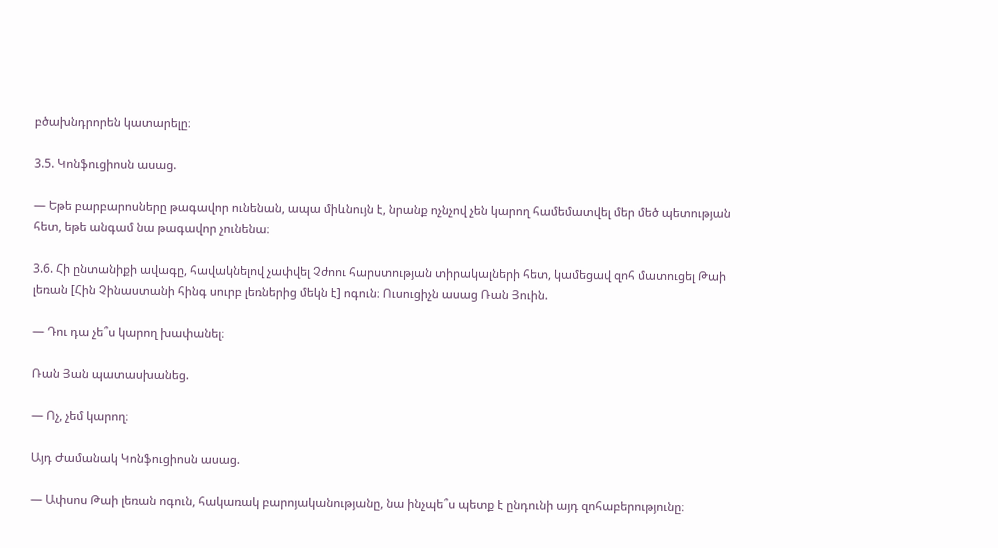բծախնդրորեն կատարելը։

3.5. Կոնֆուցիոսն ասաց.

― Եթե բարբարոսները թագավոր ունենան, ապա միևնույն է, նրանք ոչնչով չեն կարող համեմատվել մեր մեծ պետության հետ, եթե անգամ նա թագավոր չունենա։

3.6. Հի ընտանիքի ավագը, հավակնելով չափվել Չժոու հարստության տիրակալների հետ, կամեցավ զոհ մատուցել Թաի լեռան [Հին Չինաստանի հինգ սուրբ լեռներից մեկն է] ոգուն։ Ուսուցիչն ասաց Ռան Յուին.

— Դու դա չե՞ս կարող խափանել։

Ռան Յան պատասխանեց.

— Ոչ, չեմ կարող։

Այդ Ժամանակ Կոնֆուցիոսն ասաց.

— Ափսոս Թաի լեռան ոգուն, հակառակ բարոյականությանը, նա ինչպե՞ս պետք է ընդունի այդ զոհաբերությունը։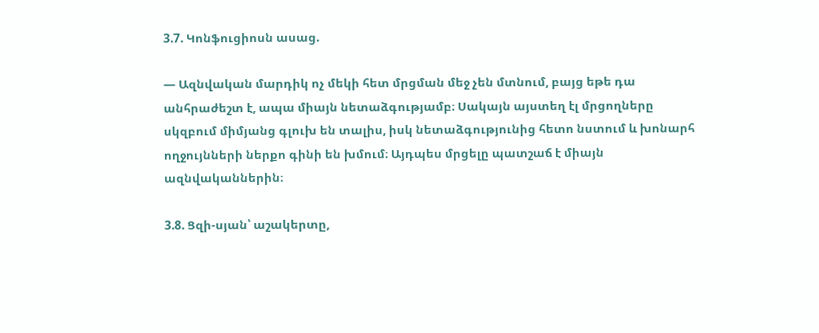3.7. Կոնֆուցիոսն ասաց.

— Ազնվական մարդիկ ոչ մեկի հետ մրցման մեջ չեն մտնում, բայց եթե դա անհրաժեշտ է, ապա միայն նետաձգությամբ։ Սակայն այստեղ էլ մրցողները սկզբում միմյանց գլուխ են տալիս, իսկ նետաձգությունից հետո նստում և խոնարհ ողջույնների ներքո գինի են խմում։ Այդպես մրցելը պատշաճ է միայն ազնվականներին։

3.8. Ցզի-սյան՝ աշակերտը,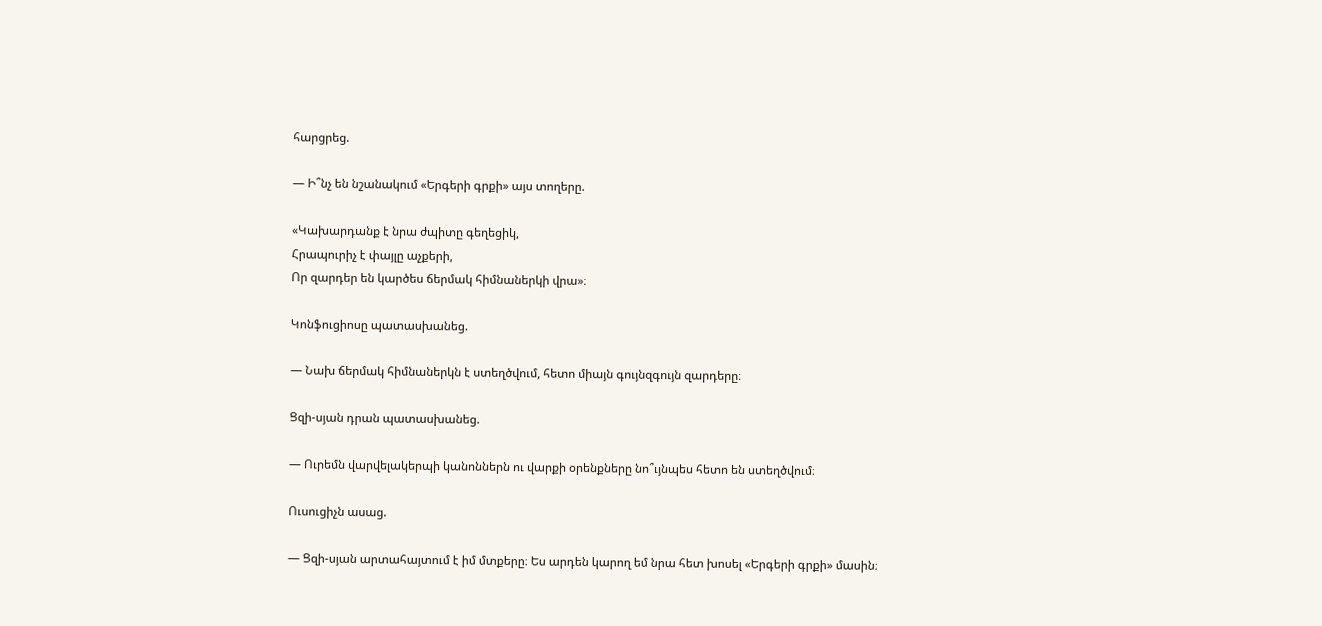հարցրեց.

— Ի՞նչ են նշանակում «Երգերի գրքի» այս տողերը.

«Կախարդանք է նրա ժպիտը գեղեցիկ,
Հրապուրիչ է փայլը աչքերի,
Որ զարդեր են կարծես ճերմակ հիմնաներկի վրա»։

Կոնֆուցիոսը պատասխանեց.

— Նախ ճերմակ հիմնաներկն է ստեղծվում, հետո միայն գույնզգույն զարդերը։

Ցզի-սյան դրան պատասխանեց.

— Ուրեմն վարվելակերպի կանոններն ու վարքի օրենքները նո՞ւյնպես հետո են ստեղծվում։

Ուսուցիչն ասաց.

— Ցզի-սյան արտահայտում է իմ մտքերը։ Ես արդեն կարող եմ նրա հետ խոսել «Երգերի գրքի» մասին։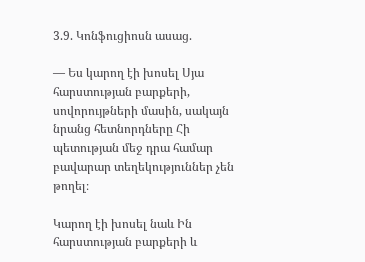3.9. Կոնֆուցիոսն ասաց.

― Ես կարող էի խոսել Սյա հարստության բարքերի, սովորույթների մասին, սակայն նրանց հետնորդները Հի պետության մեջ դրա համար բավարար տեղեկություններ չեն թողել։

Կարող էի խոսել նաև Ին հարստության բարքերի և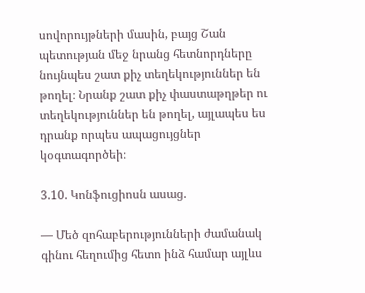սովորույթների մասին, բայց Շան պետության մեջ նրանց հետնորդները նույնպես շատ քիչ տեղեկություններ են թողել։ Նրանք շատ քիչ փաստաթղթեր ու տեղեկություններ են թողել, այլապես ես դրանք որպես ապացույցներ կօգտագործեի։

3.10. Կոնֆուցիոսն ասաց.

— Մեծ զոհաբերությունների ժամանակ գինու հեղումից հետո ինձ համար այլևս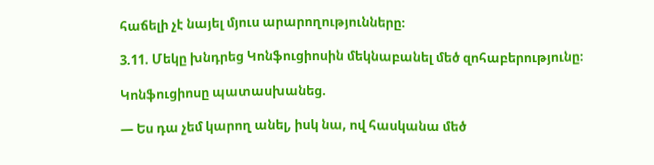հաճելի չէ նայել մյուս արարողությունները։

3.11. Մեկը խնդրեց Կոնֆուցիոսին մեկնաբանել մեծ զոհաբերությունը։

Կոնֆուցիոսը պատասխանեց.

— Ես դա չեմ կարող անել, իսկ նա, ով հասկանա մեծ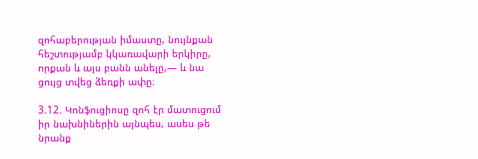զոհաբերության իմաստը, նույնքան հեշտությամբ կկառավարի երկիրը, որքան և այս բանն անելը,— և նա ցույց տվեց ձեռքի ափը։

3.12. Կոնֆուցիոսը զոհ էր մատուցում իր նախնիներին այնպես, ասես թե նրանք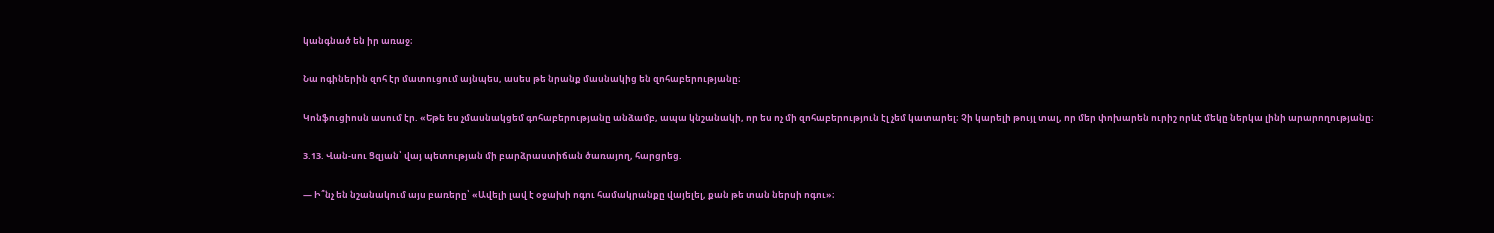կանգնած են իր առաջ։

Նա ոգիներին զոհ էր մատուցում այնպես, ասես թե նրանք մասնակից են զոհաբերությանը։

Կոնֆուցիոսն ասում էր. «Եթե ես չմասնակցեմ գոհաբերությանը անձամբ, ապա կնշանակի, որ ես ոչ մի զոհաբերություն էլ չեմ կատարել։ Չի կարելի թույլ տալ, որ մեր փոխարեն ուրիշ որևէ մեկը ներկա լինի արարողությանը։

3.13. Վան-սու Ցզյան՝ վայ պետության մի բարձրաստիճան ծառայող, հարցրեց.

― Ի՞նչ են նշանակում այս բառերը՝ «Ավելի լավ է օջախի ոգու համակրանքը վայելել, քան թե տան ներսի ոգու»։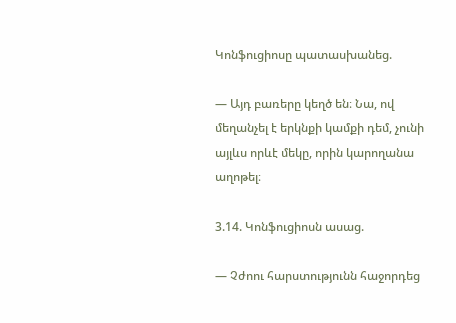Կոնֆուցիոսը պատասխանեց.

— Այդ բառերը կեղծ են։ Նա, ով մեղանչել է երկնքի կամքի դեմ, չունի այլևս որևէ մեկը, որին կարողանա աղոթել։

3.14. Կոնֆուցիոսն ասաց.

— Չժոու հարստությունն հաջորդեց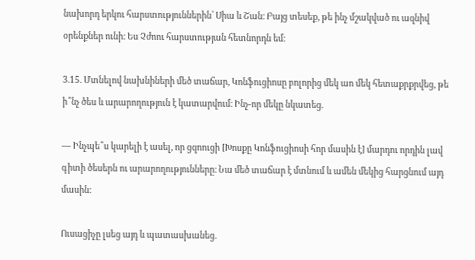նախորդ երկու հարստություններին՝ Սիա և Շան։ Բայց տեսեք, թե ինչ մշակված ու ազնիվ օրենքներ ունի։ Ես Չժոու հարստության հետնորդն եմ։

3.15. Մտնելով նախնիների մեծ տաճար, Կոնֆուցիոսը բոլորից մեկ աո մեկ հետաքրքրվեց, թե ի՞նչ ծես և արարողություն է կատարվում։ Ինչ-որ մեկը նկատեց.

— Ինչպե՞ս կարելի է ասել, որ ցզոուցի [Խոսքը Կոնֆուցիոսի հոր մասին է] մարդու որդին լավ գիտի ծեսերն ու արարողությունները։ Նա մեծ տաճար է մտնում և ամեն մեկից հարցնում այդ մասին։

Ուսացիչը լսեց այդ և պատասխանեց.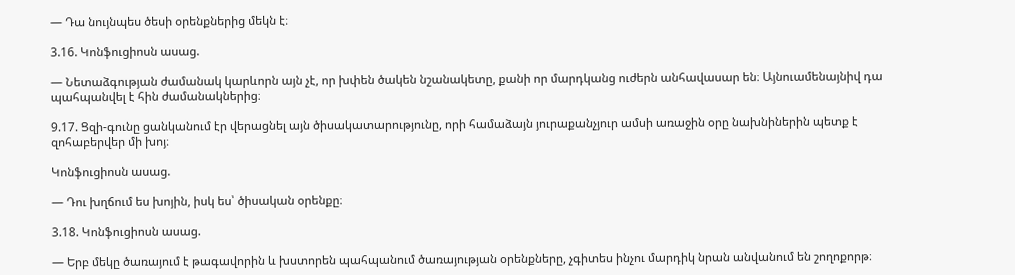— Դա նույնպես ծեսի օրենքներից մեկն է։

3.16. Կոնֆուցիոսն ասաց.

— Նետաձգության ժամանակ կարևորն այն չէ, որ խփեն ծակեն նշանակետը, քանի որ մարդկանց ուժերն անհավասար են։ Այնուամենայնիվ դա պահպանվել է հին ժամանակներից։

9.17. Ցզի-գունը ցանկանում էր վերացնել այն ծիսակատարությունը, որի համաձայն յուրաքանչյուր ամսի առաջին օրը նախնիներին պետք է զոհաբերվեր մի խոյ։

Կոնֆուցիոսն ասաց.

― Դու խղճում ես խոյին, իսկ ես՝ ծիսական օրենքը։

3.18. Կոնֆուցիոսն ասաց.

― Երբ մեկը ծառայում է թագավորին և խստորեն պահպանում ծառայության օրենքները, չգիտես ինչու մարդիկ նրան անվանում են շողոքորթ։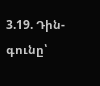3.19. Դին-գունը՝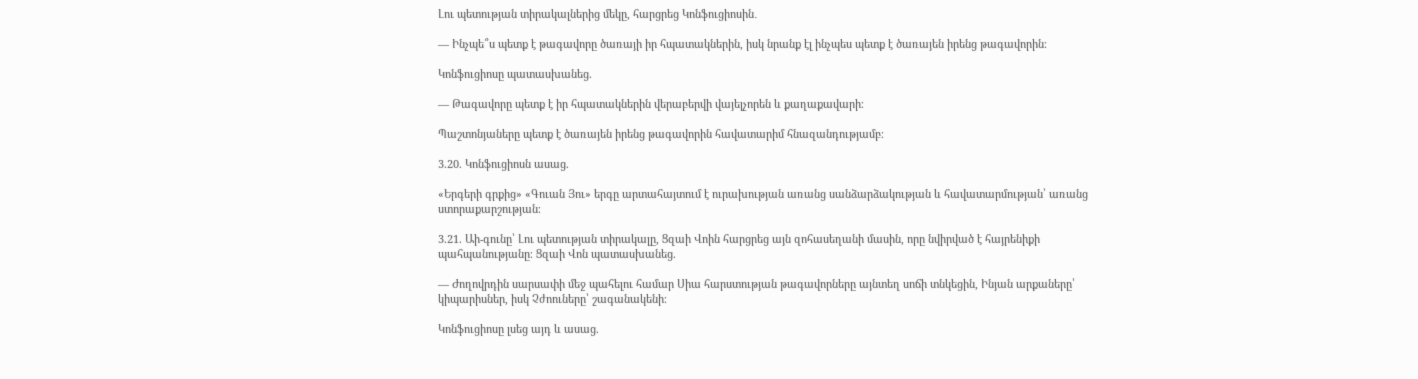Լու պետության տիրակալներից մեկը, հարցրեց Կոնֆուցիոսին․

— Ինչպե՞ս պետք է թագավորը ծառայի իր հպատակներին, իսկ նրանք էլ ինչպես պետք է ծառայեն իրենց թագավորին։

Կոնֆուցիոսը պատասխանեց.

— Թագավորը պետք է իր հպատակներին վերաբերվի վայելչորեն և քաղաքավարի։

Պաշտոնյաները պետք է ծառայեն իրենց թագավորին հավատարիմ հնազանդությամբ։

3.20. Կոնֆուցիոսն ասաց.

«Երգերի գրքից» «Գուան Յու» երգը արտահայտում է ուրախության առանց սանձարձակության և հավատարմության՝ առանց ստորաքարշության։

3.21. Աի-գունը՝ Լու պետության տիրակալը, Ցզաի Վոին հարցրեց այն զոհասեղանի մասին, որը նվիրված է հայրենիքի պահպանությանը։ Ցզաի Վոն պատասխանեց.

— Ժողովրդին սարսափի մեջ պահելու համար Սիա հարստության թագավորները այնտեղ սոճի տնկեցին, Ինյան արքաները՝ կիպարիսներ, իսկ Չժոուները՝ շագանակենի։

Կոնֆուցիոսը լսեց այդ և ասաց.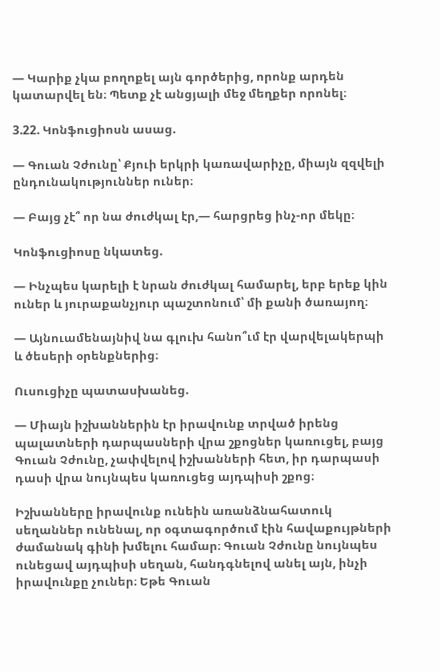— Կարիք չկա բողոքել այն գործերից, որոնք արդեն կատարվել են։ Պետք չէ անցյալի մեջ մեղքեր որոնել։

3.22. Կոնֆուցիոսն ասաց.

— Գուան Չժունը՝ Քյուի երկրի կառավարիչը, միայն զզվելի ընդունակություններ ուներ։

— Բայց չէ՞ որ նա ժուժկալ էր,— հարցրեց ինչ-որ մեկը։

Կոնֆուցիոսը նկատեց.

— Ինչպես կարելի է նրան ժուժկալ համարել, երբ երեք կին ուներ և յուրաքանչյուր պաշտոնում՝ մի քանի ծառայող։

— Այնուամենայնիվ նա գլուխ հանո՞ւմ էր վարվելակերպի և ծեսերի օրենքներից։

Ուսուցիչը պատասխանեց.

— Միայն իշխաններին էր իրավունք տրված իրենց պալատների դարպասների վրա շքոցներ կառուցել, բայց Գուան Չժունը, չափվելով իշխանների հետ, իր դարպասի դասի վրա նույնպես կառուցեց այդպիսի շքոց։

Իշխանները իրավունք ունեին առանձնահատուկ սեղաններ ունենալ, որ օգտագործում էին հավաքույթների ժամանակ գինի խմելու համար։ Գուան Չժունը նույնպես ունեցավ այդպիսի սեղան, հանդգնելով անել այն, ինչի իրավունքը չուներ։ Եթե Գուան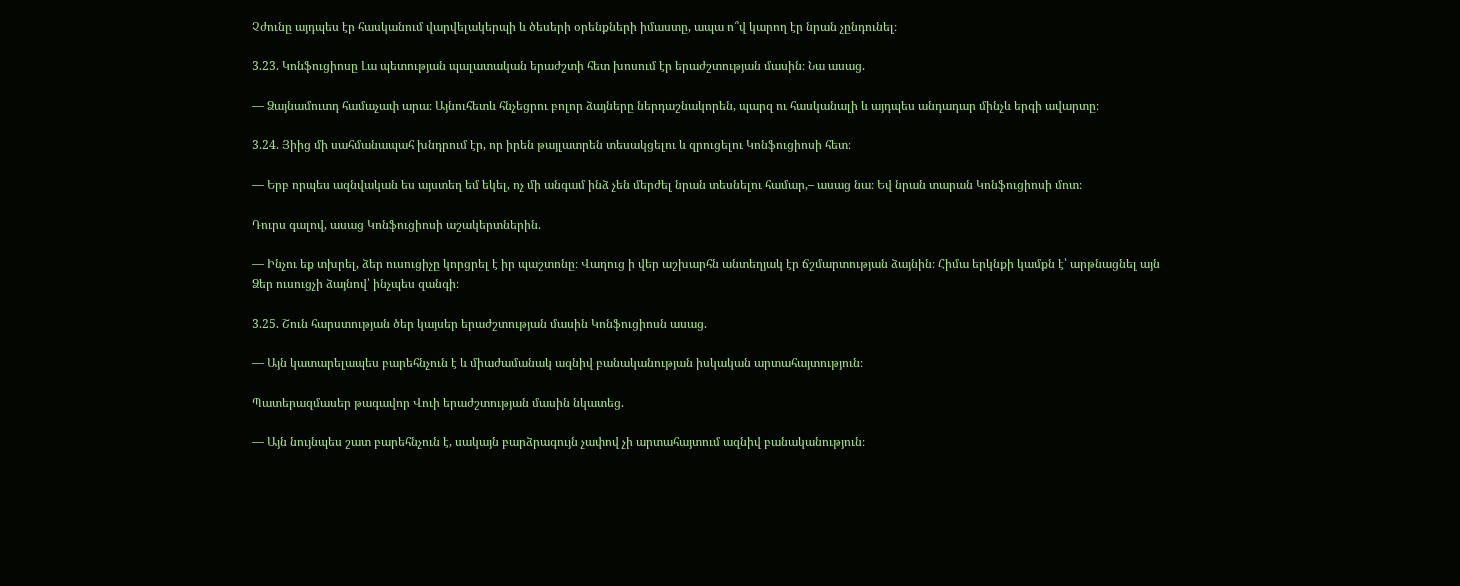Չժունը այդպես էր հասկանում վարվելակերպի և ծեսերի օրենքների իմաստը, ապա ո՞վ կարող էր նրան չընդունել։

3.23. Կոնֆուցիոսը Լա պետության պալատական երաժշտի հետ խոսում էր երաժշտության մասին։ Նա ասաց.

― Ձայնամուտդ համաչափ արա։ Այնուհետև հնչեցրու բոլոր ձայները ներդաշնակորեն, պարզ ու հասկանալի և այդպես անդադար մինչև երգի ավարտը։

3.24. Յիից մի սահմանապահ խնդրում էր, որ իրեն թայլատրեն տեսակցելու և զրուցելու Կոնֆուցիոսի հետ։

― Երբ որպես ազնվական ես այստեղ եմ եկել, ոչ մի անգամ ինձ չեն մերժել նրան տեսնելու համար,– ասաց նա։ Եվ նրան տարան Կոնֆուցիոսի մոտ։

Դուրս գալով, ասաց Կոնֆուցիոսի աշակերտներին.

― Ինչու եք տխրել, ձեր ուսուցիչը կորցրել է իր պաշտոնը։ Վաղուց ի վեր աշխարհն անտեղյակ էր ճշմարտության ձայնին։ Հիմա երկնքի կամքն է՝ արթնացնել այն Ձեր ուսուցչի ձայնով՝ ինչպես զանգի։

3.25. Շուն հարստության ծեր կայսեր երաժշտության մասին Կոնֆուցիոսն ասաց.

— Այն կատարելապես բարեհնչուն է և միաժամանակ ազնիվ բանականության իսկական արտահայտություն։

Պատերազմասեր թագավոր Վուի երաժշտության մասին նկատեց.

― Այն նույնպես շատ բարեհնչուն է, սակայն բարձրագույն չափով չի արտահայտում ազնիվ բանականություն։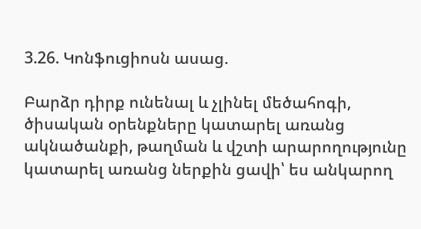3.26. Կոնֆուցիոսն ասաց.

Բարձր դիրք ունենալ և չլինել մեծահոգի, ծիսական օրենքները կատարել առանց ակնածանքի, թաղման և վշտի արարողությունը կատարել առանց ներքին ցավի՝ ես անկարող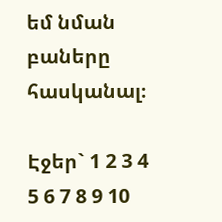եմ նման բաները հասկանալ։

Էջեր` 1 2 3 4 5 6 7 8 9 10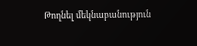Թողնել մեկնաբանություն